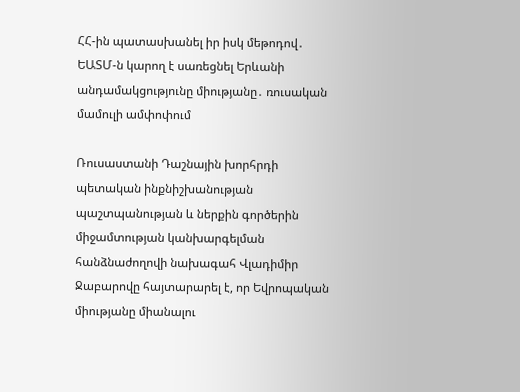ՀՀ-ին պատասխանել իր իսկ մեթոդով․ ԵԱՏՄ-ն կարող է սառեցնել Երևանի անդամակցությունը միությանը․ ռուսական մամուլի ամփոփում

Ռուսաստանի Դաշնային խորհրդի պետական ինքնիշխանության պաշտպանության և ներքին գործերին միջամտության կանխարգելման հանձնաժողովի նախագահ Վլադիմիր Ջաբարովը հայտարարել է, որ Եվրոպական միությանը միանալու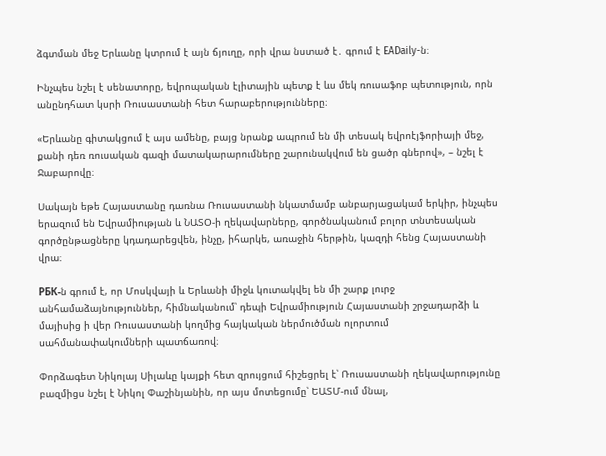ձգտման մեջ Երևանը կտրում է այն ճյուղը, որի վրա նստած է․ գրում է EADaily-ն։

Ինչպես նշել է սենատորը, եվրոպական էլիտային պետք է ևս մեկ ռուսաֆոբ պետություն, որն անընդհատ կսրի Ռուսաստանի հետ հարաբերությունները։

«Երևանը գիտակցում է այս ամենը, բայց նրանք ապրում են մի տեսակ եվրոէյֆորիայի մեջ, քանի դեռ ռուսական գազի մատակարարումները շարունակվում են ցածր գներով», – նշել է Ջաբարովը։

Սակայն եթե Հայաստանը դառնա Ռուսաստանի նկատմամբ անբարյացակամ երկիր, ինչպես երազում են Եվրամիության և ՆԱՏՕ-ի ղեկավարները, գործնականում բոլոր տնտեսական գործընթացները կդադարեցվեն, ինչը, իհարկե, առաջին հերթին, կազդի հենց Հայաստանի վրա։

РБК-ն գրում է, որ Մոսկվայի և Երևանի միջև կուտակվել են մի շարք լուրջ անհամաձայնություններ, հիմնականում՝ դեպի Եվրամիություն Հայաստանի շրջադարձի և մայիսից ի վեր Ռուսաստանի կողմից հայկական ներմուծման ոլորտում  սահմանափակումների պատճառով։

Փորձագետ Նիկոլայ Սիլաևը կայքի հետ զրույցում հիշեցրել է՝ Ռուսաստանի ղեկավարությունը բազմիցս նշել է Նիկոլ Փաշինյանին, որ այս մոտեցումը՝ ԵԱՏՄ-ում մնալ,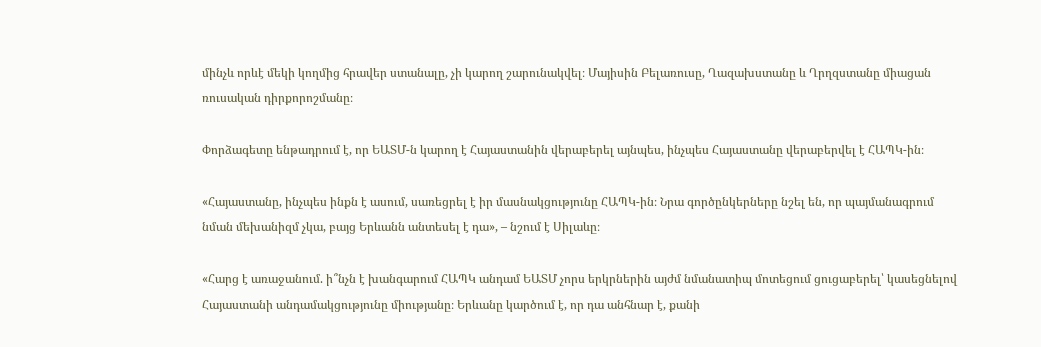մինչև որևէ մեկի կողմից հրավեր ստանալը, չի կարող շարունակվել։ Մայիսին Բելառուսը, Ղազախստանը և Ղրղզստանը միացան ռուսական դիրքորոշմանը։

Փորձագետը ենթադրում է, որ ԵԱՏՄ-ն կարող է Հայաստանին վերաբերել այնպես, ինչպես Հայաստանը վերաբերվել է ՀԱՊԿ-ին։

«Հայաստանը, ինչպես ինքն է ասում, սառեցրել է իր մասնակցությունը ՀԱՊԿ-ին։ Նրա գործընկերները նշել են, որ պայմանագրում նման մեխանիզմ չկա, բայց Երևանն անտեսել է դա», – նշում է Սիլաևը։

«Հարց է առաջանում. ի՞նչն է խանգարում ՀԱՊԿ անդամ ԵԱՏՄ չորս երկրներին այժմ նմանատիպ մոտեցում ցուցաբերել՝ կասեցնելով Հայաստանի անդամակցությունը միությանը։ Երևանը կարծում է, որ դա անհնար է, քանի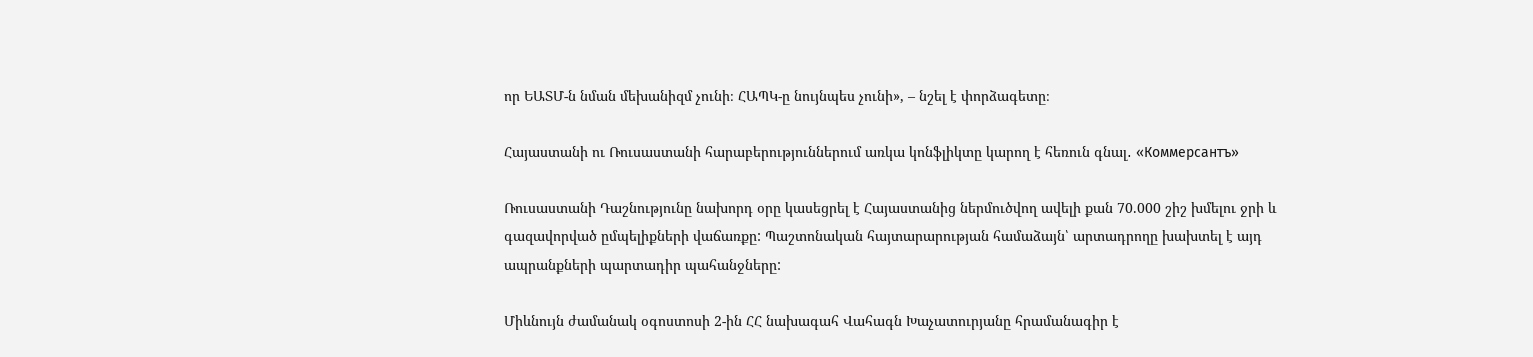որ ԵԱՏՄ-ն նման մեխանիզմ չունի։ ՀԱՊԿ-ը նույնպես չունի», – նշել է փորձագետը։

Հայաստանի ու Ռուսաստանի հարաբերություններում առկա կոնֆլիկտը կարող է հեռուն գնալ․ «Коммерсантъ»

Ռուսաստանի Դաշնությունը նախորդ օրը կասեցրել է Հայաստանից ներմուծվող ավելի քան 70.000 շիշ խմելու ջրի և գազավորված ըմպելիքների վաճառքը: Պաշտոնական հայտարարության համաձայն՝ արտադրողը խախտել է այդ ապրանքների պարտադիր պահանջները:

Միևնույն ժամանակ օգոստոսի 2-ին ՀՀ նախագահ Վահագն Խաչատուրյանը հրամանագիր է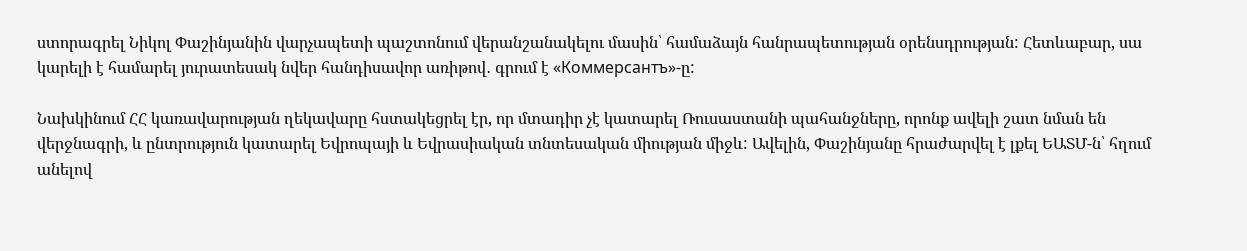ստորագրել Նիկոլ Փաշինյանին վարչապետի պաշտոնում վերանշանակելու մասին՝ համաձայն հանրապետության օրենսդրության: Հետևաբար, սա կարելի է համարել յուրատեսակ նվեր հանդիսավոր առիթով․ գրում է «Коммерсантъ»-ը:

Նախկինում ՀՀ կառավարության ղեկավարը հստակեցրել էր, որ մտադիր չէ կատարել Ռուսաստանի պահանջները, որոնք ավելի շատ նման են վերջնագրի, և ընտրություն կատարել Եվրոպայի և Եվրասիական տնտեսական միության միջև: Ավելին, Փաշինյանը հրաժարվել է լքել ԵԱՏՄ-ն՝ հղում անելով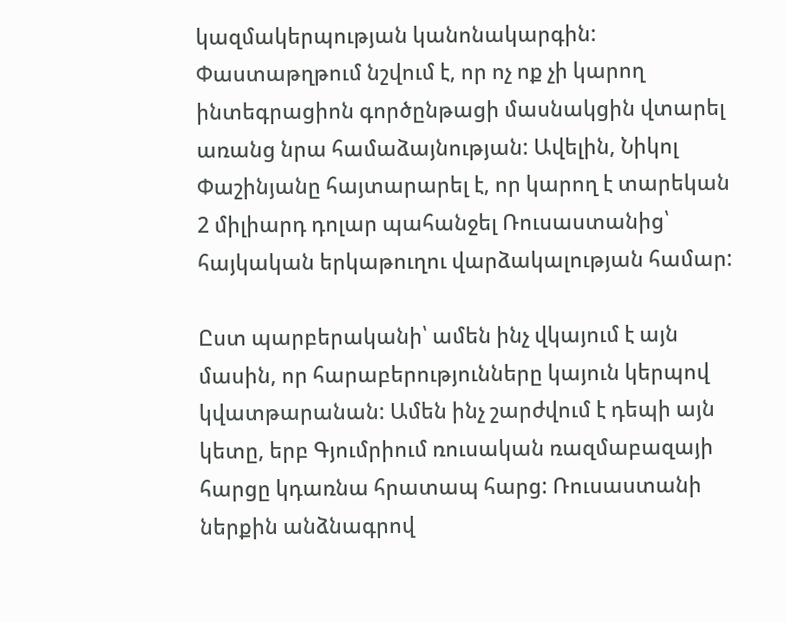կազմակերպության կանոնակարգին: Փաստաթղթում նշվում է, որ ոչ ոք չի կարող ինտեգրացիոն գործընթացի մասնակցին վտարել առանց նրա համաձայնության: Ավելին, Նիկոլ Փաշինյանը հայտարարել է, որ կարող է տարեկան 2 միլիարդ դոլար պահանջել Ռուսաստանից՝ հայկական երկաթուղու վարձակալության համար:

Ըստ պարբերականի՝ ամեն ինչ վկայում է այն մասին, որ հարաբերությունները կայուն կերպով կվատթարանան: Ամեն ինչ շարժվում է դեպի այն կետը, երբ Գյումրիում ռուսական ռազմաբազայի հարցը կդառնա հրատապ հարց: Ռուսաստանի ներքին անձնագրով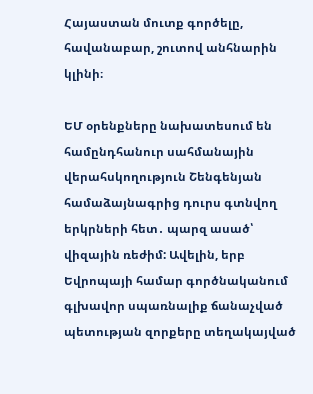Հայաստան մուտք գործելը, հավանաբար, շուտով անհնարին կլինի։

ԵՄ օրենքները նախատեսում են համընդհանուր սահմանային վերահսկողություն Շենգենյան համաձայնագրից դուրս գտնվող երկրների հետ․ պարզ ասած՝ վիզային ռեժիմ: Ավելին, երբ Եվրոպայի համար գործնականում գլխավոր սպառնալիք ճանաչված պետության զորքերը տեղակայված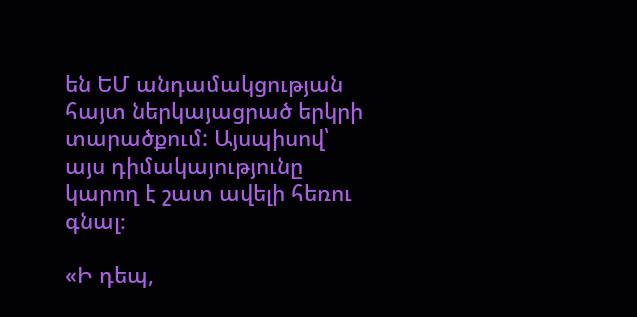են ԵՄ անդամակցության հայտ ներկայացրած երկրի տարածքում: Այսպիսով՝ այս դիմակայությունը կարող է շատ ավելի հեռու գնալ։

«Ի դեպ,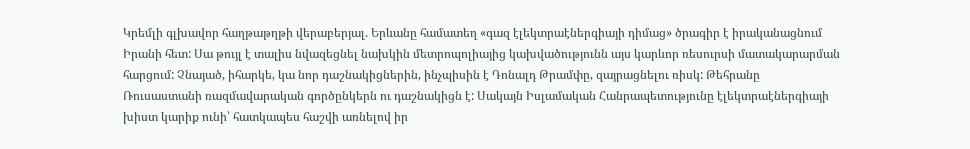Կրեմլի գլխավոր հաղթաթղթի վերաբերյալ. Երևանը համատեղ «գազ էլեկտրաէներգիայի դիմաց» ծրագիր է իրականացնում Իրանի հետ: Սա թույլ է տալիս նվազեցնել նախկին մետրոպոլիայից կախվածությունն այս կարևոր ռեսուրսի մատակարարման հարցում: Չնայած, իհարկե, կա նոր դաշնակիցներին, ինչպիսին է Դոնալդ Թրամփը, զայրացնելու ռիսկ: Թեհրանը Ռուսաստանի ռազմավարական գործընկերն ու դաշնակիցն է: Սակայն Իսլամական Հանրապետությունը էլեկտրաէներգիայի խիստ կարիք ունի՝ հատկապես հաշվի առնելով իր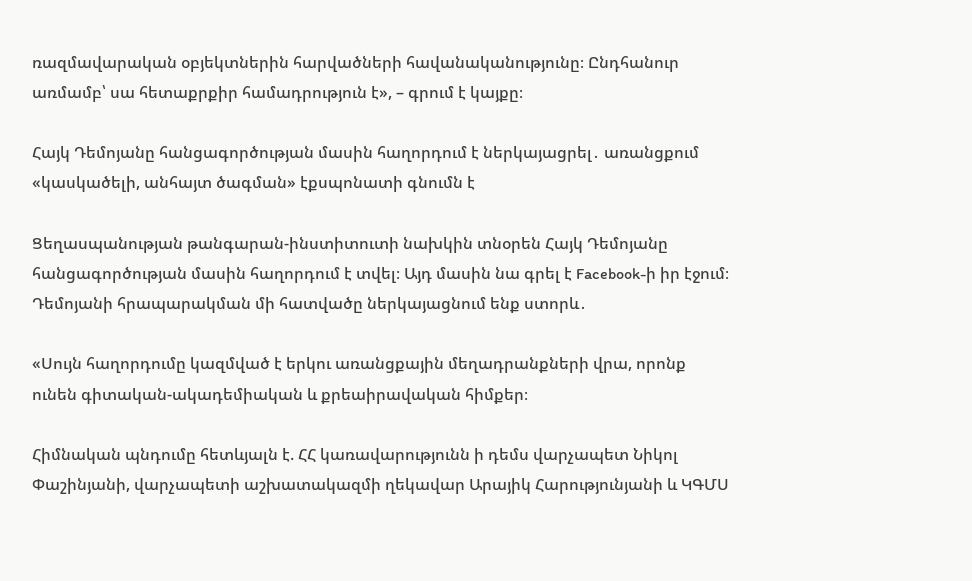ռազմավարական օբյեկտներին հարվածների հավանականությունը։ Ընդհանուր առմամբ՝ սա հետաքրքիր համադրություն է», – գրում է կայքը։

Հայկ Դեմոյանը հանցագործության մասին հաղորդում է ներկայացրել․ առանցքում «կասկածելի, անհայտ ծագման» էքսպոնատի գնումն է

Ցեղասպանության թանգարան-ինստիտուտի նախկին տնօրեն Հայկ Դեմոյանը հանցագործության մասին հաղորդում է տվել։ Այդ մասին նա գրել է Facebook-ի իր էջում։ Դեմոյանի հրապարակման մի հատվածը ներկայացնում ենք ստորև․

«Սույն հաղորդումը կազմված է երկու առանցքային մեղադրանքների վրա, որոնք ունեն գիտական-ակադեմիական և քրեաիրավական հիմքեր։

Հիմնական պնդումը հետևյալն է. ՀՀ կառավարությունն ի դեմս վարչապետ Նիկոլ Փաշինյանի, վարչապետի աշխատակազմի ղեկավար Արայիկ Հարությունյանի և ԿԳՄՍ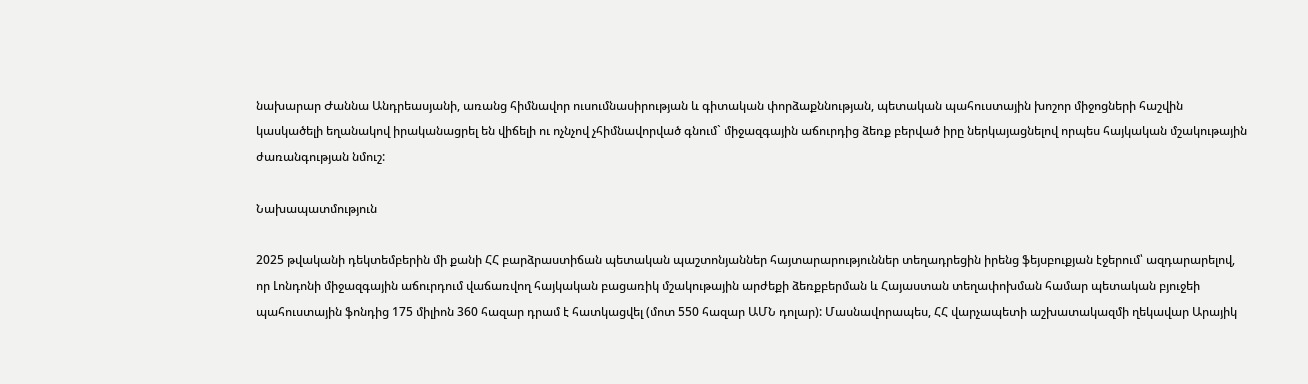նախարար Ժաննա Անդրեասյանի, առանց հիմնավոր ուսումնասիրության և գիտական փորձաքննության, պետական պահուստային խոշոր միջոցների հաշվին կասկածելի եղանակով իրականացրել են վիճելի ու ոչնչով չհիմնավորված գնում` միջազգային աճուրդից ձեռք բերված իրը ներկայացնելով որպես հայկական մշակութային ժառանգության նմուշ:

Նախապատմություն

2025 թվականի դեկտեմբերին մի քանի ՀՀ բարձրաստիճան պետական պաշտոնյաններ հայտարարություններ տեղադրեցին իրենց ֆեյսբուքյան էջերում՝ ազդարարելով, որ Լոնդոնի միջազգային աճուրդում վաճառվող հայկական բացառիկ մշակութային արժեքի ձեռքբերման և Հայաստան տեղափոխման համար պետական բյուջեի պահուստային ֆոնդից 175 միլիոն 360 հազար դրամ է հատկացվել (մոտ 550 հազար ԱՄՆ դոլար): Մասնավորապես, ՀՀ վարչապետի աշխատակազմի ղեկավար Արայիկ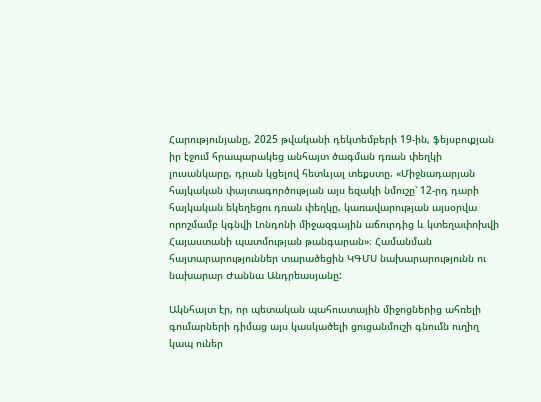Հարությունյանը, 2025 թվականի դեկտեմբերի 19-ին, ֆեյսբուքյան իր էջում հրապարակեց անհայտ ծագման դռան փեղկի լուսանկարը, դրան կցելով հետևյալ տեքստը. «Միջնադարյան հայկական փայտագործության այս եզակի նմուշը՝ 12-րդ դարի հայկական եկեղեցու դռան փեղկը, կառավարության այսօրվա որոշմամբ կգնվի Լոնդոնի միջազգային աճուրդից և կտեղափոխվի Հայաստանի պատմության թանգարան»։ Համանման հայտարարություններ տարածեցին ԿԳՄՍ նախարարությունն ու նախարար Ժաննա Անդրեասյանը:

Ակնհայտ էր, որ պետական պահուստային միջոցներից ահռելի գումարների դիմաց այս կասկածելի ցուցանմուշի գնումն ուղիղ կապ ուներ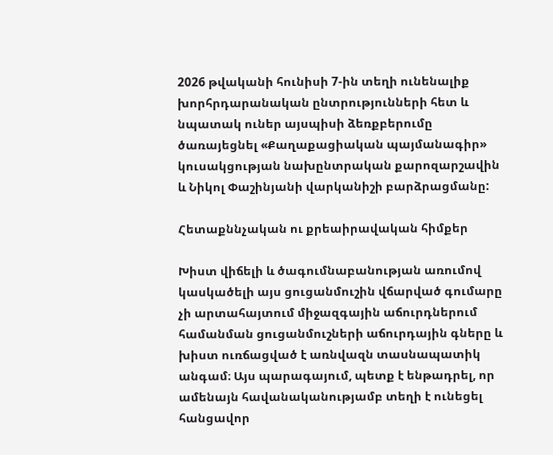2026 թվականի հունիսի 7-ին տեղի ունենալիք խորհրդարանական ընտրությունների հետ և նպատակ ուներ այսպիսի ձեռքբերումը ծառայեցնել «Քաղաքացիական պայմանագիր» կուսակցության նախընտրական քարոզարշավին և Նիկոլ Փաշինյանի վարկանիշի բարձրացմանը:

Հետաքննչական ու քրեաիրավական հիմքեր

Խիստ վիճելի և ծագումնաբանության առումով կասկածելի այս ցուցանմուշին վճարված գումարը չի արտահայտում միջազգային աճուրդներում համանման ցուցանմուշների աճուրդային գները և խիստ ուռճացված է առնվազն տասնապատիկ անգամ։ Այս պարագայում, պետք է ենթադրել, որ ամենայն հավանականությամբ տեղի է ունեցել հանցավոր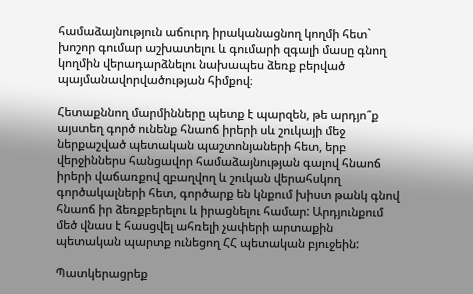համաձայնություն աճուրդ իրականացնող կողմի հետ` խոշոր գումար աշխատելու և գումարի զգալի մասը գնող կողմին վերադարձնելու նախապես ձեռք բերված պայմանավորվածության հիմքով։

Հետաքննող մարմինները պետք է պարզեն, թե արդյո՞ք այստեղ գործ ունենք հնաոճ իրերի սև շուկայի մեջ ներքաշված պետական պաշտոնյաների հետ, երբ վերջիններս հանցավոր համաձայնության գալով հնաոճ իրերի վաճառքով զբաղվող և շուկան վերահսկող գործակալների հետ, գործարք են կնքում խիստ թանկ գնով հնաոճ իր ձեռքբերելու և իրացնելու համար: Արդյունքում մեծ վնաս է հասցվել ահռելի չափերի արտաքին պետական պարտք ունեցող ՀՀ պետական բյուջեին:

Պատկերացրեք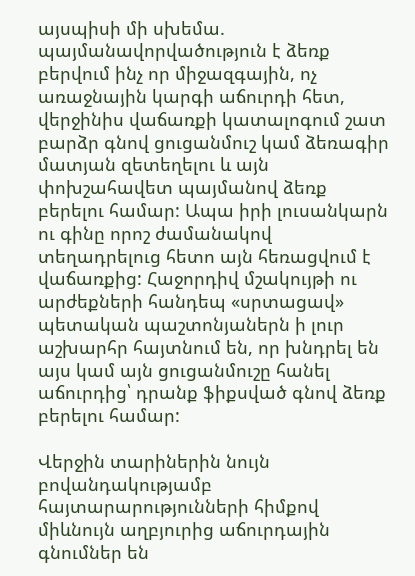այսպիսի մի սխեմա. պայմանավորվածություն է ձեռք բերվում ինչ որ միջազգային, ոչ առաջնային կարգի աճուրդի հետ, վերջինիս վաճառքի կատալոգում շատ բարձր գնով ցուցանմուշ կամ ձեռագիր մատյան զետեղելու և այն փոխշահավետ պայմանով ձեռք բերելու համար: Ապա իրի լուսանկարն ու գինը որոշ ժամանակով տեղադրելուց հետո այն հեռացվում է վաճառքից: Հաջորդիվ մշակույթի ու արժեքների հանդեպ «սրտացավ» պետական պաշտոնյաներն ի լուր աշխարհր հայտնում են, որ խնդրել են այս կամ այն ցուցանմուշը հանել աճուրդից՝ դրանք ֆիքսված գնով ձեռք բերելու համար:

Վերջին տարիներին նույն բովանդակությամբ հայտարարությունների հիմքով միևնույն աղբյուրից աճուրդային գնումներ են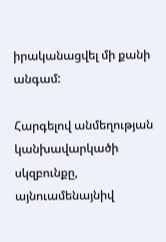իրականացվել մի քանի անգամ:

Հարգելով անմեղության կանխավարկածի սկզբունքը, այնուամենայնիվ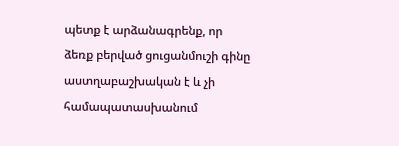պետք է արձանագրենք, որ ձեռք բերված ցուցանմուշի գինը աստղաբաշխական է և չի համապատասխանում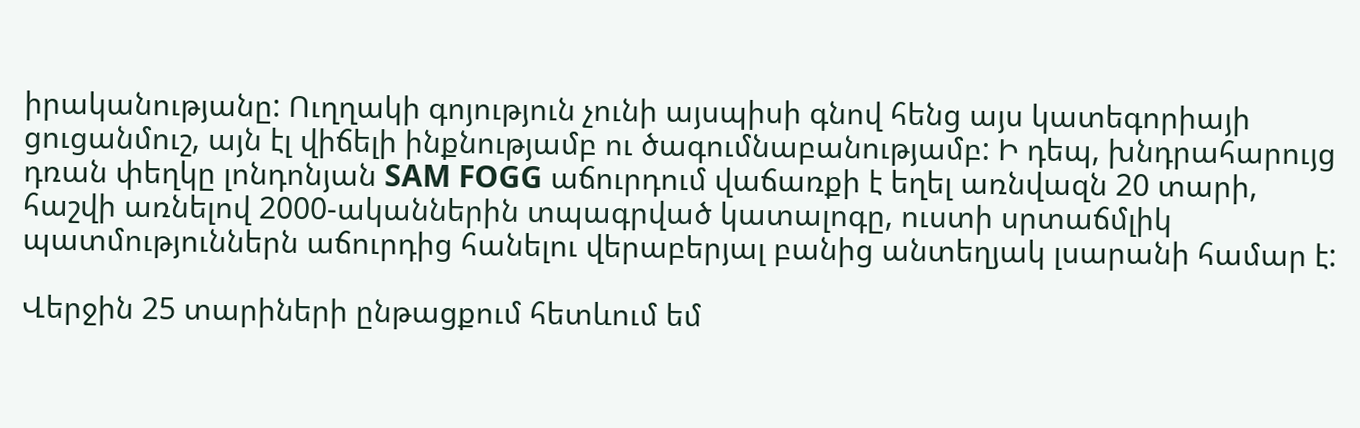իրականությանը: Ուղղակի գոյություն չունի այսպիսի գնով հենց այս կատեգորիայի ցուցանմուշ, այն էլ վիճելի ինքնությամբ ու ծագումնաբանությամբ: Ի դեպ, խնդրահարույց դռան փեղկը լոնդոնյան SAM FOGG աճուրդում վաճառքի է եղել առնվազն 20 տարի, հաշվի առնելով 2000-ականներին տպագրված կատալոգը, ուստի սրտաճմլիկ պատմություններն աճուրդից հանելու վերաբերյալ բանից անտեղյակ լսարանի համար է:

Վերջին 25 տարիների ընթացքում հետևում եմ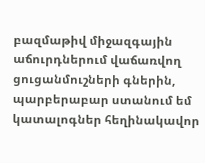բազմաթիվ միջազգային աճուրդներում վաճառվող ցուցանմուշների գներին, պարբերաբար ստանում եմ կատալոգներ հեղինակավոր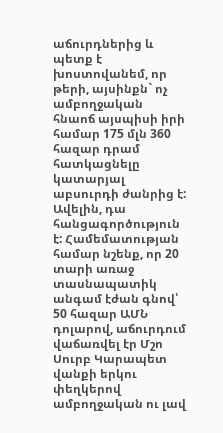աճուրդներից և պետք է խոստովանեմ, որ թերի, այսինքն` ոչ ամբողջական հնաոճ այսպիսի իրի համար 175 մլն 360 հազար դրամ հատկացնելը կատարյալ աբսուրդի ժանրից է: Ավելին, դա հանցագործություն է: Համեմատության համար նշենք, որ 20 տարի առաջ տասնապատիկ անգամ էժան գնով՝ 50 հազար ԱՄՆ դոլարով, աճուրդում վաճառվել էր Մշո Սուրբ Կարապետ վանքի երկու փեղկերով ամբողջական ու լավ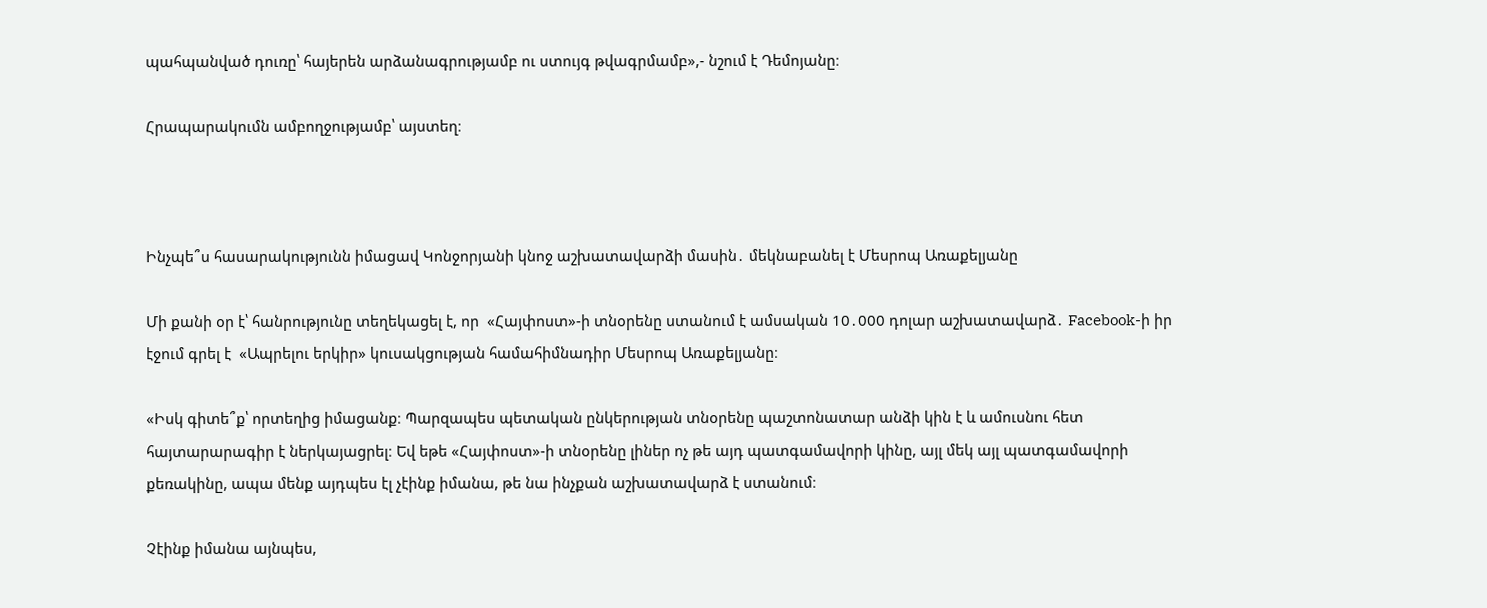պահպանված դուռը՝ հայերեն արձանագրությամբ ու ստույգ թվագրմամբ»,- նշում է Դեմոյանը։

Հրապարակումն ամբողջությամբ՝ այստեղ։



Ինչպե՞ս հասարակությունն իմացավ Կոնջորյանի կնոջ աշխատավարձի մասին․ մեկնաբանել է Մեսրոպ Առաքելյանը

Մի քանի օր է՝ հանրությունը տեղեկացել է, որ  «Հայփոստ»-ի տնօրենը ստանում է ամսական 10․000 դոլար աշխատավարձ․ Facebook-ի իր էջում գրել է  «Ապրելու երկիր» կուսակցության համահիմնադիր Մեսրոպ Առաքելյանը։

«Իսկ գիտե՞ք՝ որտեղից իմացանք։ Պարզապես պետական ընկերության տնօրենը պաշտոնատար անձի կին է և ամուսնու հետ հայտարարագիր է ներկայացրել։ Եվ եթե «Հայփոստ»-ի տնօրենը լիներ ոչ թե այդ պատգամավորի կինը, այլ մեկ այլ պատգամավորի քեռակինը, ապա մենք այդպես էլ չէինք իմանա, թե նա ինչքան աշխատավարձ է ստանում։

Չէինք իմանա այնպես,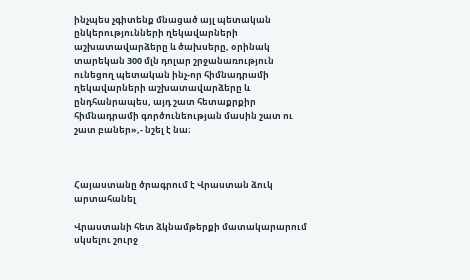ինչպես չգիտենք մնացած այլ պետական ընկերությունների ղեկավարների աշխատավարձերը և ծախսերը, օրինակ տարեկան 300 մլն դոլար շրջանառություն ունեցող պետական ինչ-որ հիմնադրամի ղեկավարների աշխատավարձերը և ընդհանրապես, այդ շատ հետաքրքիր հիմնադրամի գործունեության մասին շատ ու շատ բաներ»,- նշել է նա։



Հայաստանը ծրագրում է Վրաստան ձուկ արտահանել

Վրաստանի հետ ձկնամթերքի մատակարարում սկսելու շուրջ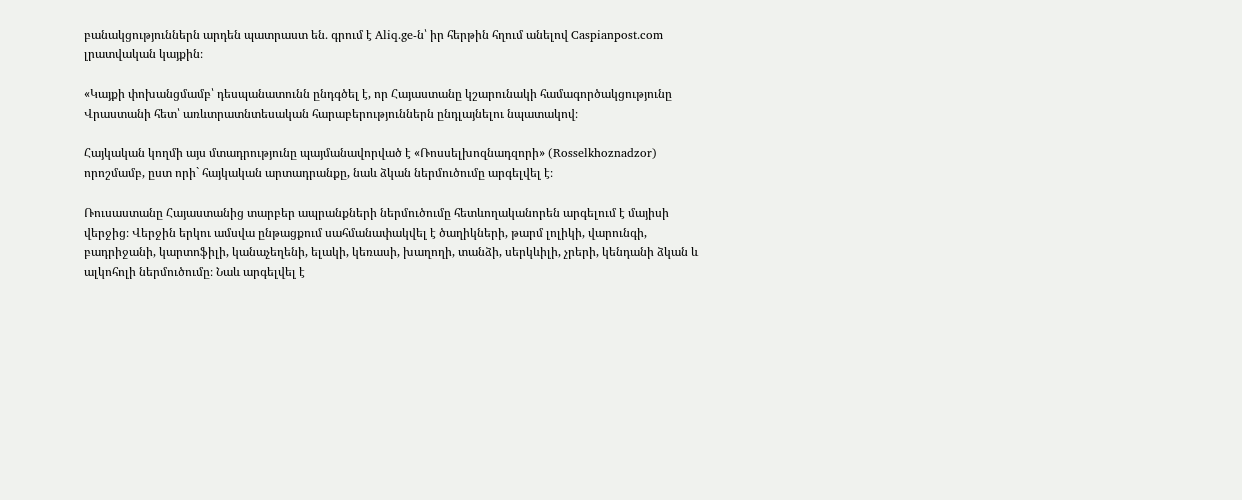բանակցություններն արդեն պատրաստ են․ գրում է Aliq.ge-ն՝ իր հերթին հղում անելով Caspianpost.com լրատվական կայքին։

«Կայքի փոխանցմամբ՝ դեսպանատունն ընդգծել է, որ Հայաստանը կշարունակի համագործակցությունը Վրաստանի հետ՝ առևտրատնտեսական հարաբերություններն ընդլայնելու նպատակով։

Հայկական կողմի այս մտադրությունը պայմանավորված է «Ռոսսելխոզնադզորի» (Rosselkhoznadzor) որոշմամբ, ըստ որի` հայկական արտադրանքը, նաև ձկան ներմուծումը արգելվել է։

Ռուսաստանը Հայաստանից տարբեր ապրանքների ներմուծումը հետևողականորեն արգելում է մայիսի վերջից։ Վերջին երկու ամսվա ընթացքում սահմանափակվել է ծաղիկների, թարմ լոլիկի, վարունգի, բադրիջանի, կարտոֆիլի, կանաչեղենի, ելակի, կեռասի, խաղողի, տանձի, սերկևիլի, չրերի, կենդանի ձկան և ալկոհոլի ներմուծումը։ Նաև արգելվել է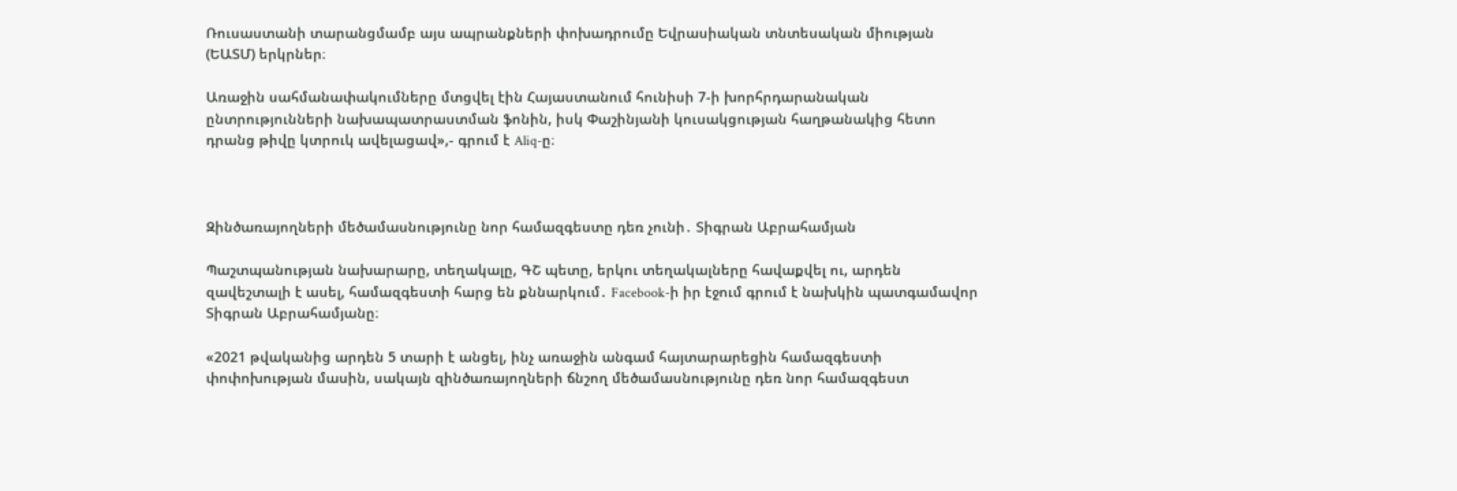Ռուսաստանի տարանցմամբ այս ապրանքների փոխադրումը Եվրասիական տնտեսական միության (ԵԱՏՄ) երկրներ։

Առաջին սահմանափակումները մտցվել էին Հայաստանում հունիսի 7-ի խորհրդարանական ընտրությունների նախապատրաստման ֆոնին, իսկ Փաշինյանի կուսակցության հաղթանակից հետո դրանց թիվը կտրուկ ավելացավ»,- գրում է Aliq-ը։



Զինծառայողների մեծամասնությունը նոր համազգեստը դեռ չունի․ Տիգրան Աբրահամյան

Պաշտպանության նախարարը, տեղակալը, ԳՇ պետը, երկու տեղակալները հավաքվել ու, արդեն զավեշտալի է ասել, համազգեստի հարց են քննարկում․ Facebook-ի իր էջում գրում է նախկին պատգամավոր Տիգրան Աբրահամյանը։

«2021 թվականից արդեն 5 տարի է անցել, ինչ առաջին անգամ հայտարարեցին համազգեստի փոփոխության մասին, սակայն զինծառայողների ճնշող մեծամասնությունը դեռ նոր համազգեստ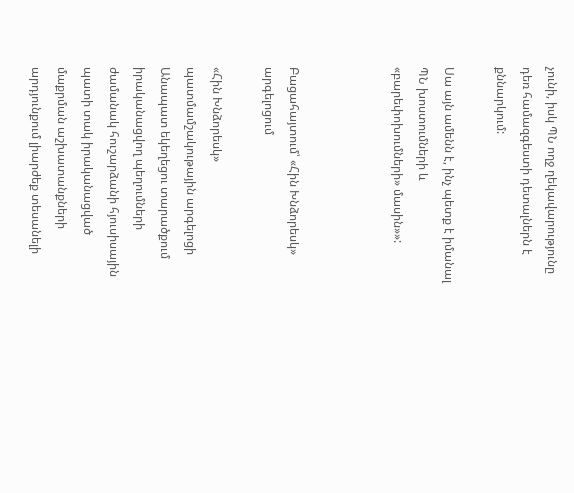չունի, իսկ ՊՆ ողջ ղեկավարությունը դեռ համազգեստի դետալներն է քննարկում:

Սա այն ամենն է, ինչ պետք է իմանալ ՊՆ խոստումների և «բարեփոխումների» մասին»»:



Բացահայտում՝ «Հին Խնձորեսկ» արգելոցում

«Հին Խնձորեսկ» պատմամշակութային արգելոցի Անապատ եկեղեցու տարածքում իրականացվող պեղումների ժամանակ հուշարձանի հյուսիսային պատի տակ իրականացված մաքրման աշխատանքների արդյունքում լիարժեք տեսանելի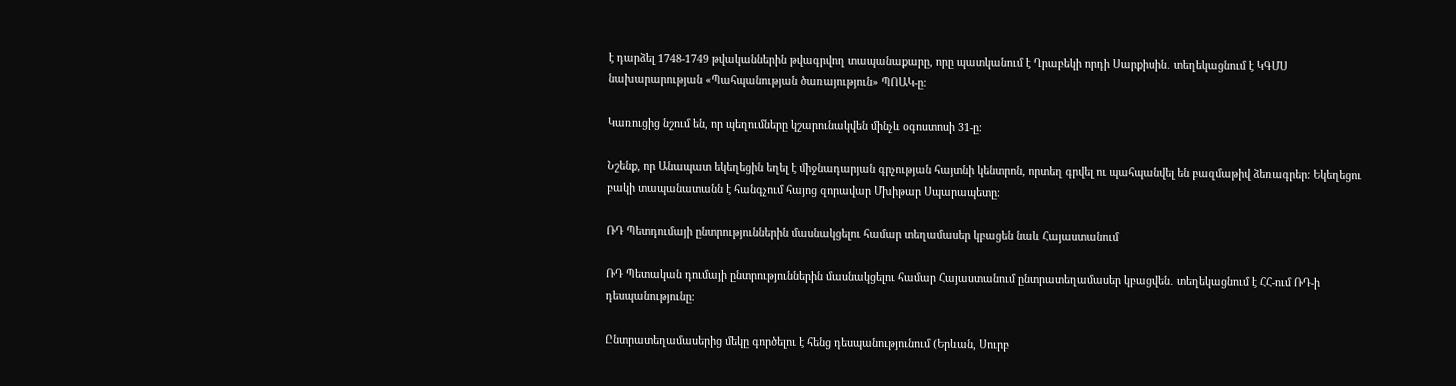է դարձել 1748-1749 թվականներին թվագրվող տապանաքարը, որը պատկանում է Ղրաբեկի որդի Սարքիսին․ տեղեկացնում է ԿԳՄՍ նախարարության «Պահպանության ծառայություն» ՊՈԱԿ-ը։

Կառուցից նշում են, որ պեղումները կշարունակվեն մինչև օգոստոսի 31-ը։

Նշենք, որ Անապատ եկեղեցին եղել է միջնադարյան գրչության հայտնի կենտրոն, որտեղ գրվել ու պահպանվել են բազմաթիվ ձեռագրեր։ Եկեղեցու բակի տապանատանն է հանգչում հայոց զորավար Մխիթար Սպարապետը։

ՌԴ Պետդումայի ընտրություններին մասնակցելու համար տեղամասեր կբացեն նաև Հայաստանում

ՌԴ Պետական դումայի ընտրություններին մասնակցելու համար Հայաստանում ընտրատեղամասեր կբացվեն․ տեղեկացնում է ՀՀ-ում ՌԴ-ի դեսպանությունը։

Ընտրատեղամասերից մեկը գործելու է հենց դեսպանությունում (Երևան, Սուրբ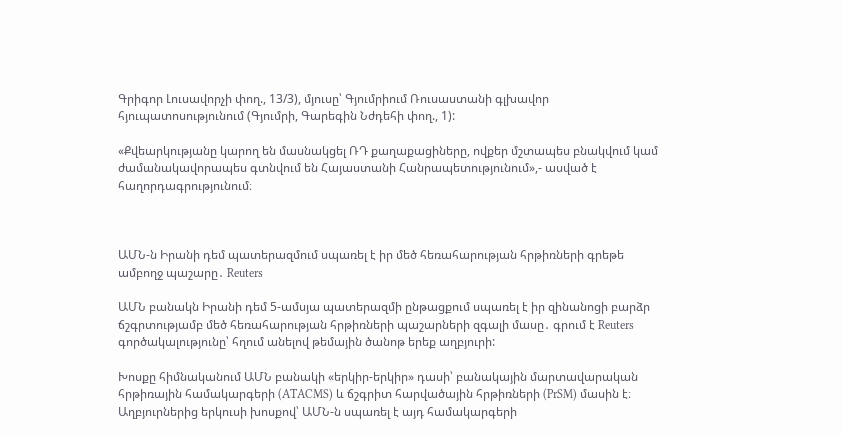Գրիգոր Լուսավորչի փող., 13/3), մյուսը՝ Գյումրիում Ռուսաստանի գլխավոր հյուպատոսությունում (Գյումրի, Գարեգին Նժդեհի փող., 1):

«Քվեարկությանը կարող են մասնակցել ՌԴ քաղաքացիները, ովքեր մշտապես բնակվում կամ ժամանակավորապես գտնվում են Հայաստանի Հանրապետությունում»,- ասված է հաղորդագրությունում։



ԱՄՆ-ն Իրանի դեմ պատերազմում սպառել է իր մեծ հեռահարության հրթիռների գրեթե ամբողջ պաշարը․ Reuters

ԱՄՆ բանակն Իրանի դեմ 5-ամսյա պատերազմի ընթացքում սպառել է իր զինանոցի բարձր ճշգրտությամբ մեծ հեռահարության հրթիռների պաշարների զգալի մասը․ գրում է Reuters գործակալությունը՝ հղում անելով թեմային ծանոթ երեք աղբյուրի:

Խոսքը հիմնականում ԱՄՆ բանակի «երկիր-երկիր» դասի՝ բանակային մարտավարական հրթիռային համակարգերի (ATACMS) և ճշգրիտ հարվածային հրթիռների (PrSM) մասին է։ Աղբյուրներից երկուսի խոսքով՝ ԱՄՆ-ն սպառել է այդ համակարգերի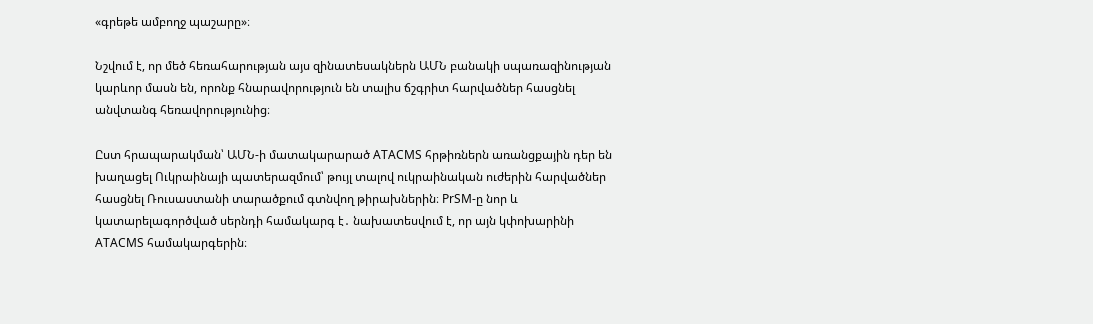«գրեթե ամբողջ պաշարը»։

Նշվում է, որ մեծ հեռահարության այս զինատեսակներն ԱՄՆ բանակի սպառազինության կարևոր մասն են, որոնք հնարավորություն են տալիս ճշգրիտ հարվածներ հասցնել անվտանգ հեռավորությունից։

Ըստ հրապարակման՝ ԱՄՆ-ի մատակարարած ATACMS հրթիռներն առանցքային դեր են խաղացել Ուկրաինայի պատերազմում՝ թույլ տալով ուկրաինական ուժերին հարվածներ հասցնել Ռուսաստանի տարածքում գտնվող թիրախներին։ PrSM-ը նոր և կատարելագործված սերնդի համակարգ է․ նախատեսվում է, որ այն կփոխարինի ATACMS համակարգերին։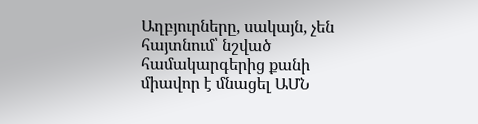Աղբյուրները, սակայն, չեն հայտնում՝ նշված համակարգերից քանի միավոր է մնացել ԱՄՆ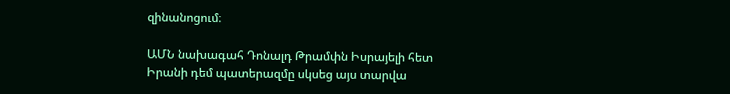զինանոցում։

ԱՄՆ նախագահ Դոնալդ Թրամփն Իսրայելի հետ Իրանի դեմ պատերազմը սկսեց այս տարվա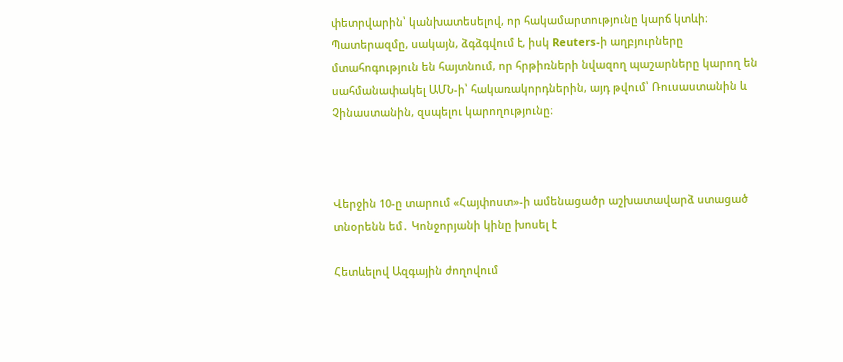փետրվարին՝ կանխատեսելով, որ հակամարտությունը կարճ կտևի։ Պատերազմը, սակայն, ձգձգվում է, իսկ Reuters-ի աղբյուրները մտահոգություն են հայտնում, որ հրթիռների նվազող պաշարները կարող են սահմանափակել ԱՄՆ-ի՝ հակառակորդներին, այդ թվում՝ Ռուսաստանին և Չինաստանին, զսպելու կարողությունը։



Վերջին 10-ը տարում «Հայփոստ»-ի ամենացածր աշխատավարձ ստացած տնօրենն եմ․ Կոնջորյանի կինը խոսել է

Հետևելով Ազգային ժողովում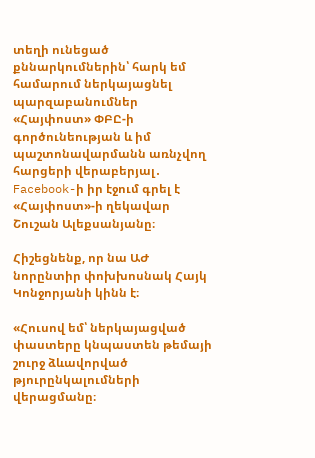տեղի ունեցած քննարկումներին՝ հարկ եմ համարում ներկայացնել պարզաբանումներ «Հայփոստ» ՓԲԸ-ի գործունեության և իմ պաշտոնավարմանն առնչվող հարցերի վերաբերյալ․ Facebook-ի իր էջում գրել է «Հայփոստ»-ի ղեկավար Շուշան Ալեքսանյանը։

Հիշեցնենք, որ նա ԱԺ նորընտիր փոխխոսնակ Հայկ Կոնջորյանի կինն է։

«Հուսով եմ՝ ներկայացված փաստերը կնպաստեն թեմայի շուրջ ձևավորված թյուրընկալումների վերացմանը։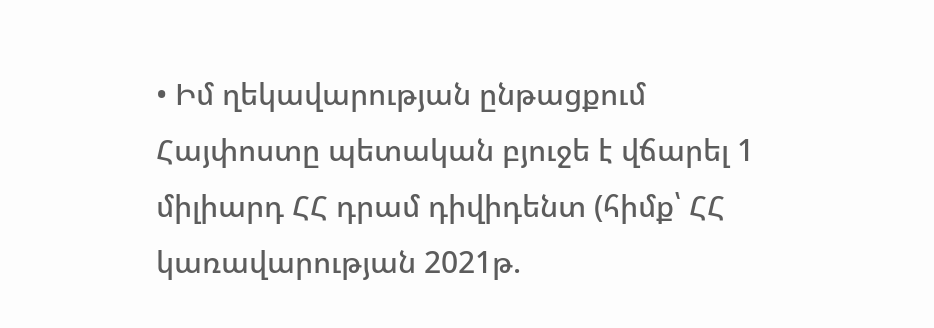• Իմ ղեկավարության ընթացքում  Հայփոստը պետական բյուջե է վճարել 1 միլիարդ ՀՀ դրամ դիվիդենտ (հիմք՝ ՀՀ կառավարության 2021թ.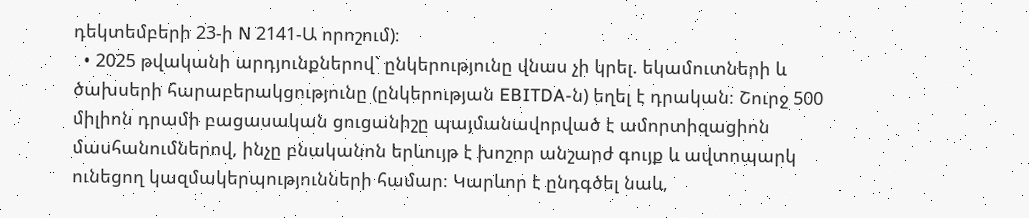դեկտեմբերի 23-ի N 2141-Ա որոշում)։
  • 2025 թվականի արդյունքներով` ընկերությունը վնաս չի կրել. եկամուտների և ծախսերի հարաբերակցությունը (ընկերության EBITDA-ն) եղել է դրական։ Շուրջ 500 միլիոն դրամի բացասական ցուցանիշը պայմանավորված է ամորտիզացիոն մասհանումներով, ինչը բնականոն երևույթ է խոշոր անշարժ գույք և ավտոպարկ ունեցող կազմակերպությունների համար։ Կարևոր է ընդգծել նաև,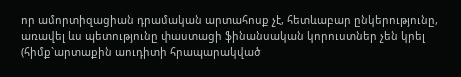որ ամորտիզացիան դրամական արտահոսք չէ, հետևաբար ընկերությունը, առավել ևս պետությունը փաստացի ֆինանսական կորուստներ չեն կրել (հիմք`արտաքին աուդիտի հրապարակված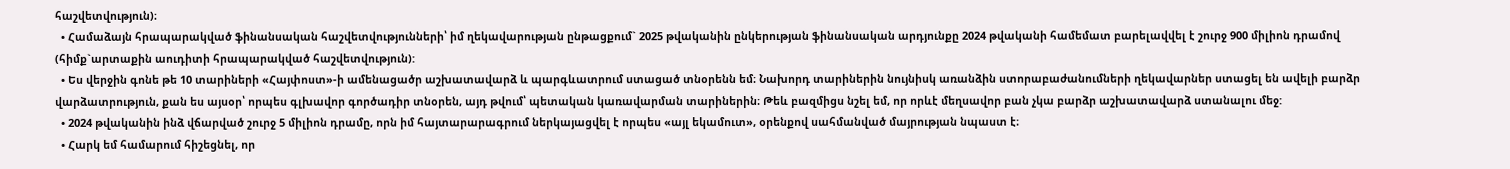հաշվետվություն)։
  • Համաձայն հրապարակված ֆինանսական հաշվետվությունների՝ իմ ղեկավարության ընթացքում` 2025 թվականին ընկերության ֆինանսական արդյունքը 2024 թվականի համեմատ բարելավվել է շուրջ 900 միլիոն դրամով (հիմք`արտաքին աուդիտի հրապարակված հաշվետվություն):
  • Ես վերջին գոնե թե 10 տարիների «Հայփոստ»-ի ամենացածր աշխատավարձ և պարգևատրում ստացած տնօրենն եմ։ Նախորդ տարիներին նույնիսկ առանձին ստորաբաժանումների ղեկավարներ ստացել են ավելի բարձր վարձատրություն, քան ես այսօր՝ որպես գլխավոր գործադիր տնօրեն, այդ թվում՝ պետական կառավարման տարիներին։ Թեև բազմիցս նշել եմ, որ որևէ մեղսավոր բան չկա բարձր աշխատավարձ ստանալու մեջ:
  • 2024 թվականին ինձ վճարված շուրջ 5 միլիոն դրամը, որն իմ հայտարարագրում ներկայացվել է որպես «այլ եկամուտ», օրենքով սահմանված մայրության նպաստ է։
  • Հարկ եմ համարում հիշեցնել, որ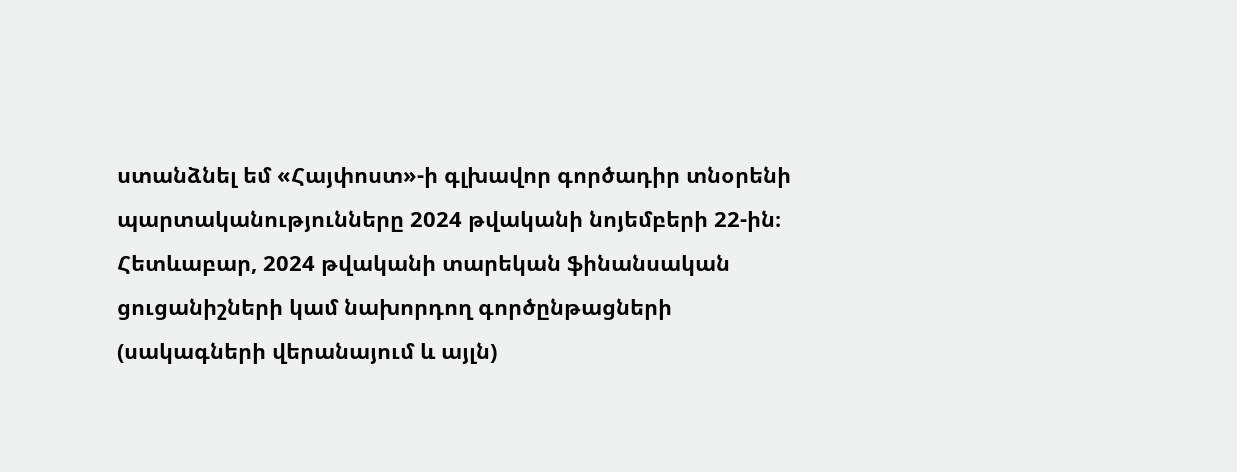ստանձնել եմ «Հայփոստ»-ի գլխավոր գործադիր տնօրենի պարտականությունները 2024 թվականի նոյեմբերի 22-ին։ Հետևաբար, 2024 թվականի տարեկան ֆինանսական ցուցանիշների կամ նախորդող գործընթացների (սակագների վերանայում և այլն)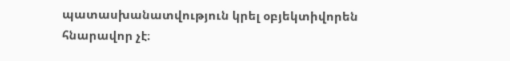պատասխանատվություն կրել օբյեկտիվորեն հնարավոր չէ։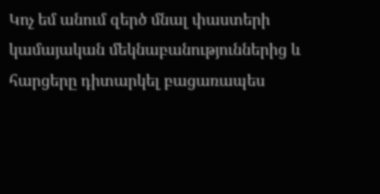Կոչ եմ անում զերծ մնալ փաստերի կամայական մեկնաբանություններից և հարցերը դիտարկել բացառապես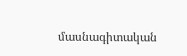մասնագիտական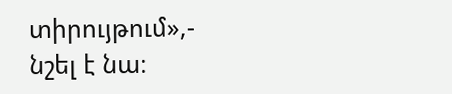տիրույթում»,- նշել է նա։